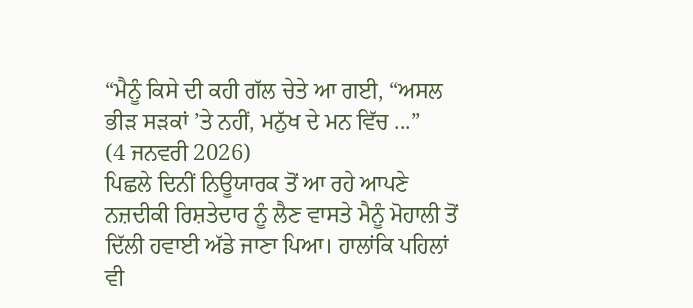“ਮੈਨੂੰ ਕਿਸੇ ਦੀ ਕਹੀ ਗੱਲ ਚੇਤੇ ਆ ਗਈ, “ਅਸਲ ਭੀੜ ਸੜਕਾਂ ’ਤੇ ਨਹੀਂ, ਮਨੁੱਖ ਦੇ ਮਨ ਵਿੱਚ ...”
(4 ਜਨਵਰੀ 2026)
ਪਿਛਲੇ ਦਿਨੀਂ ਨਿਊਯਾਰਕ ਤੋਂ ਆ ਰਹੇ ਆਪਣੇ ਨਜ਼ਦੀਕੀ ਰਿਸ਼ਤੇਦਾਰ ਨੂੰ ਲੈਣ ਵਾਸਤੇ ਮੈਨੂੰ ਮੋਹਾਲੀ ਤੋਂ ਦਿੱਲੀ ਹਵਾਈ ਅੱਡੇ ਜਾਣਾ ਪਿਆ। ਹਾਲਾਂਕਿ ਪਹਿਲਾਂ ਵੀ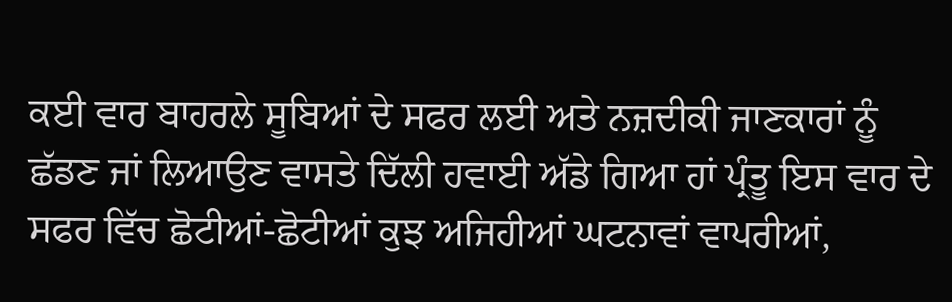ਕਈ ਵਾਰ ਬਾਹਰਲੇ ਸੂਬਿਆਂ ਦੇ ਸਫਰ ਲਈ ਅਤੇ ਨਜ਼ਦੀਕੀ ਜਾਣਕਾਰਾਂ ਨੂੰ ਛੱਡਣ ਜਾਂ ਲਿਆਉਣ ਵਾਸਤੇ ਦਿੱਲੀ ਹਵਾਈ ਅੱਡੇ ਗਿਆ ਹਾਂ ਪ੍ਰੰਤੂ ਇਸ ਵਾਰ ਦੇ ਸਫਰ ਵਿੱਚ ਛੋਟੀਆਂ-ਛੋਟੀਆਂ ਕੁਝ ਅਜਿਹੀਆਂ ਘਟਨਾਵਾਂ ਵਾਪਰੀਆਂ,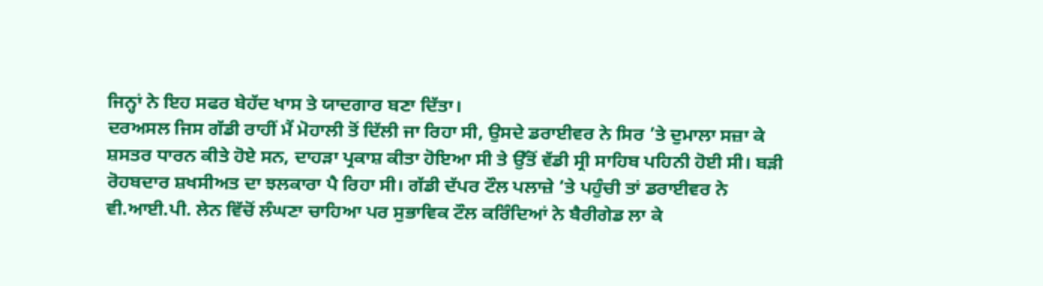ਜਿਨ੍ਹਾਂ ਨੇ ਇਹ ਸਫਰ ਬੇਹੱਦ ਖਾਸ ਤੇ ਯਾਦਗਾਰ ਬਣਾ ਦਿੱਤਾ।
ਦਰਅਸਲ ਜਿਸ ਗੱਡੀ ਰਾਹੀਂ ਮੈਂ ਮੋਹਾਲੀ ਤੋਂ ਦਿੱਲੀ ਜਾ ਰਿਹਾ ਸੀ, ਉਸਦੇ ਡਰਾਈਵਰ ਨੇ ਸਿਰ ’ਤੇ ਦੁਮਾਲਾ ਸਜ਼ਾ ਕੇ ਸ਼ਸਤਰ ਧਾਰਨ ਕੀਤੇ ਹੋਏ ਸਨ, ਦਾਹੜਾ ਪ੍ਰਕਾਸ਼ ਕੀਤਾ ਹੋਇਆ ਸੀ ਤੇ ਉੱਤੋਂ ਵੱਡੀ ਸ੍ਰੀ ਸਾਹਿਬ ਪਹਿਨੀ ਹੋਈ ਸੀ। ਬੜੀ ਰੋਹਬਦਾਰ ਸ਼ਖਸੀਅਤ ਦਾ ਝਲਕਾਰਾ ਪੈ ਰਿਹਾ ਸੀ। ਗੱਡੀ ਦੱਪਰ ਟੌਲ ਪਲਾਜ਼ੇ ’ਤੇ ਪਹੁੰਚੀ ਤਾਂ ਡਰਾਈਵਰ ਨੇ ਵੀ.ਆਈ.ਪੀ. ਲੇਨ ਵਿੱਚੋਂ ਲੰਘਣਾ ਚਾਹਿਆ ਪਰ ਸੁਭਾਵਿਕ ਟੌਲ ਕਰਿੰਦਿਆਂ ਨੇ ਬੈਰੀਗੇਡ ਲਾ ਕੇ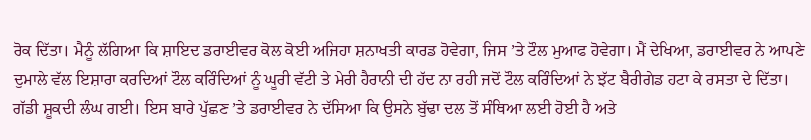ਰੋਕ ਦਿੱਤਾ। ਮੈਨੂੰ ਲੱਗਿਆ ਕਿ ਸ਼ਾਇਦ ਡਰਾਈਵਰ ਕੋਲ ਕੋਈ ਅਜਿਹਾ ਸ਼ਨਾਖਤੀ ਕਾਰਡ ਹੋਵੇਗਾ, ਜਿਸ ’ਤੇ ਟੌਲ ਮੁਆਫ ਹੋਵੇਗਾ। ਮੈਂ ਦੇਖਿਆ, ਡਰਾਈਵਰ ਨੇ ਆਪਣੇ ਦੁਮਾਲੇ ਵੱਲ ਇਸ਼ਾਰਾ ਕਰਦਿਆਂ ਟੌਲ ਕਰਿੰਦਿਆਂ ਨੂੰ ਘੂਰੀ ਵੱਟੀ ਤੇ ਮੇਰੀ ਹੈਰਾਨੀ ਦੀ ਹੱਦ ਨਾ ਰਹੀ ਜਦੋਂ ਟੌਲ ਕਰਿੰਦਿਆਂ ਨੇ ਝੱਟ ਬੈਰੀਗੇਡ ਹਟਾ ਕੇ ਰਸਤਾ ਦੇ ਦਿੱਤਾ। ਗੱਡੀ ਸ਼ੂਕਦੀ ਲੰਘ ਗਈ। ਇਸ ਬਾਰੇ ਪੁੱਛਣ ’ਤੇ ਡਰਾਈਵਰ ਨੇ ਦੱਸਿਆ ਕਿ ਉਸਨੇ ਬੁੱਢਾ ਦਲ ਤੋਂ ਸੰਥਿਆ ਲਈ ਹੋਈ ਹੈ ਅਤੇ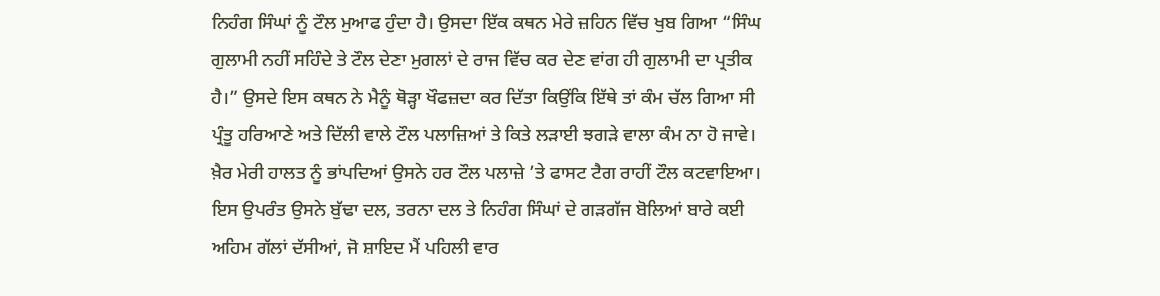ਨਿਹੰਗ ਸਿੰਘਾਂ ਨੂੰ ਟੌਲ ਮੁਆਫ ਹੁੰਦਾ ਹੈ। ਉਸਦਾ ਇੱਕ ਕਥਨ ਮੇਰੇ ਜ਼ਹਿਨ ਵਿੱਚ ਖੁਬ ਗਿਆ “ਸਿੰਘ ਗੁਲਾਮੀ ਨਹੀਂ ਸਹਿੰਦੇ ਤੇ ਟੌਲ ਦੇਣਾ ਮੁਗਲਾਂ ਦੇ ਰਾਜ ਵਿੱਚ ਕਰ ਦੇਣ ਵਾਂਗ ਹੀ ਗੁਲਾਮੀ ਦਾ ਪ੍ਰਤੀਕ ਹੈ।” ਉਸਦੇ ਇਸ ਕਥਨ ਨੇ ਮੈਨੂੰ ਥੋੜ੍ਹਾ ਖੌਫਜ਼ਦਾ ਕਰ ਦਿੱਤਾ ਕਿਉਂਕਿ ਇੱਥੇ ਤਾਂ ਕੰਮ ਚੱਲ ਗਿਆ ਸੀ ਪ੍ਰੰਤੂ ਹਰਿਆਣੇ ਅਤੇ ਦਿੱਲੀ ਵਾਲੇ ਟੌਲ ਪਲਾਜ਼ਿਆਂ ਤੇ ਕਿਤੇ ਲੜਾਈ ਝਗੜੇ ਵਾਲਾ ਕੰਮ ਨਾ ਹੋ ਜਾਵੇ। ਖ਼ੈਰ ਮੇਰੀ ਹਾਲਤ ਨੂੰ ਭਾਂਪਦਿਆਂ ਉਸਨੇ ਹਰ ਟੌਲ ਪਲਾਜ਼ੇ ’ਤੇ ਫਾਸਟ ਟੈਗ ਰਾਹੀਂ ਟੌਲ ਕਟਵਾਇਆ। ਇਸ ਉਪਰੰਤ ਉਸਨੇ ਬੁੱਢਾ ਦਲ, ਤਰਨਾ ਦਲ ਤੇ ਨਿਹੰਗ ਸਿੰਘਾਂ ਦੇ ਗੜਗੱਜ ਬੋਲਿਆਂ ਬਾਰੇ ਕਈ ਅਹਿਮ ਗੱਲਾਂ ਦੱਸੀਆਂ, ਜੋ ਸ਼ਾਇਦ ਮੈਂ ਪਹਿਲੀ ਵਾਰ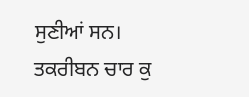ਸੁਣੀਆਂ ਸਨ।
ਤਕਰੀਬਨ ਚਾਰ ਕੁ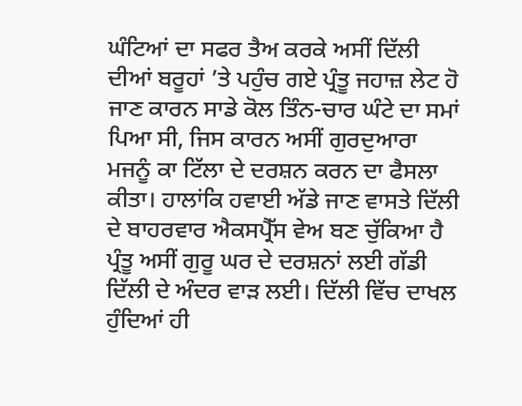ਘੰਟਿਆਂ ਦਾ ਸਫਰ ਤੈਅ ਕਰਕੇ ਅਸੀਂ ਦਿੱਲੀ ਦੀਆਂ ਬਰੂਹਾਂ ’ਤੇ ਪਹੁੰਚ ਗਏ ਪ੍ਰੰਤੂ ਜਹਾਜ਼ ਲੇਟ ਹੋ ਜਾਣ ਕਾਰਨ ਸਾਡੇ ਕੋਲ ਤਿੰਨ-ਚਾਰ ਘੰਟੇ ਦਾ ਸਮਾਂ ਪਿਆ ਸੀ, ਜਿਸ ਕਾਰਨ ਅਸੀਂ ਗੁਰਦੁਆਰਾ ਮਜਨੂੰ ਕਾ ਟਿੱਲਾ ਦੇ ਦਰਸ਼ਨ ਕਰਨ ਦਾ ਫੈਸਲਾ ਕੀਤਾ। ਹਾਲਾਂਕਿ ਹਵਾਈ ਅੱਡੇ ਜਾਣ ਵਾਸਤੇ ਦਿੱਲੀ ਦੇ ਬਾਹਰਵਾਰ ਐਕਸਪ੍ਰੈੱਸ ਵੇਅ ਬਣ ਚੁੱਕਿਆ ਹੈ ਪ੍ਰੰਤੂ ਅਸੀਂ ਗੁਰੂ ਘਰ ਦੇ ਦਰਸ਼ਨਾਂ ਲਈ ਗੱਡੀ ਦਿੱਲੀ ਦੇ ਅੰਦਰ ਵਾੜ ਲਈ। ਦਿੱਲੀ ਵਿੱਚ ਦਾਖਲ ਹੁੰਦਿਆਂ ਹੀ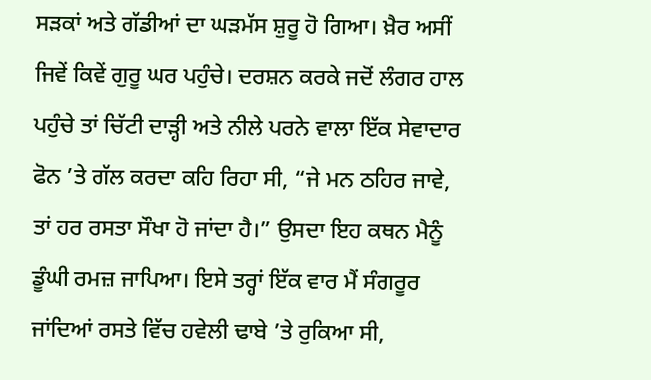ਸੜਕਾਂ ਅਤੇ ਗੱਡੀਆਂ ਦਾ ਘੜਮੱਸ ਸ਼ੁਰੂ ਹੋ ਗਿਆ। ਖ਼ੈਰ ਅਸੀਂ ਜਿਵੇਂ ਕਿਵੇਂ ਗੁਰੂ ਘਰ ਪਹੁੰਚੇ। ਦਰਸ਼ਨ ਕਰਕੇ ਜਦੋਂ ਲੰਗਰ ਹਾਲ ਪਹੁੰਚੇ ਤਾਂ ਚਿੱਟੀ ਦਾੜ੍ਹੀ ਅਤੇ ਨੀਲੇ ਪਰਨੇ ਵਾਲਾ ਇੱਕ ਸੇਵਾਦਾਰ ਫੋਨ ’ਤੇ ਗੱਲ ਕਰਦਾ ਕਹਿ ਰਿਹਾ ਸੀ, “ਜੇ ਮਨ ਠਹਿਰ ਜਾਵੇ, ਤਾਂ ਹਰ ਰਸਤਾ ਸੌਖਾ ਹੋ ਜਾਂਦਾ ਹੈ।” ਉਸਦਾ ਇਹ ਕਥਨ ਮੈਨੂੰ ਡੂੰਘੀ ਰਮਜ਼ ਜਾਪਿਆ। ਇਸੇ ਤਰ੍ਹਾਂ ਇੱਕ ਵਾਰ ਮੈਂ ਸੰਗਰੂਰ ਜਾਂਦਿਆਂ ਰਸਤੇ ਵਿੱਚ ਹਵੇਲੀ ਢਾਬੇ ’ਤੇ ਰੁਕਿਆ ਸੀ,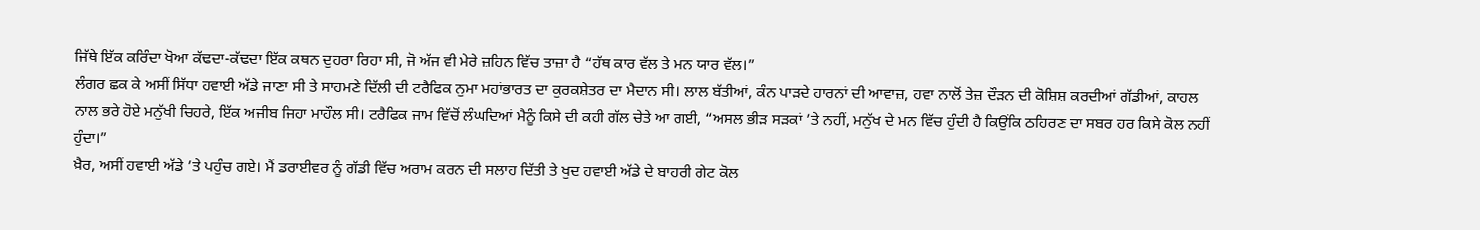ਜਿੱਥੇ ਇੱਕ ਕਰਿੰਦਾ ਖੋਆ ਕੱਢਦਾ-ਕੱਢਦਾ ਇੱਕ ਕਥਨ ਦੁਹਰਾ ਰਿਹਾ ਸੀ, ਜੋ ਅੱਜ ਵੀ ਮੇਰੇ ਜ਼ਹਿਨ ਵਿੱਚ ਤਾਜ਼ਾ ਹੈ “ਹੱਥ ਕਾਰ ਵੱਲ ਤੇ ਮਨ ਯਾਰ ਵੱਲ।”
ਲੰਗਰ ਛਕ ਕੇ ਅਸੀਂ ਸਿੱਧਾ ਹਵਾਈ ਅੱਡੇ ਜਾਣਾ ਸੀ ਤੇ ਸਾਹਮਣੇ ਦਿੱਲੀ ਦੀ ਟਰੈਫਿਕ ਨੁਮਾ ਮਹਾਂਭਾਰਤ ਦਾ ਕੁਰਕਸ਼ੇਤਰ ਦਾ ਮੈਦਾਨ ਸੀ। ਲਾਲ ਬੱਤੀਆਂ, ਕੰਨ ਪਾੜਦੇ ਹਾਰਨਾਂ ਦੀ ਆਵਾਜ਼, ਹਵਾ ਨਾਲੋਂ ਤੇਜ਼ ਦੌੜਨ ਦੀ ਕੋਸ਼ਿਸ਼ ਕਰਦੀਆਂ ਗੱਡੀਆਂ, ਕਾਹਲ ਨਾਲ ਭਰੇ ਹੋਏ ਮਨੁੱਖੀ ਚਿਹਰੇ, ਇੱਕ ਅਜੀਬ ਜਿਹਾ ਮਾਹੌਲ ਸੀ। ਟਰੈਫਿਕ ਜਾਮ ਵਿੱਚੋਂ ਲੰਘਦਿਆਂ ਮੈਨੂੰ ਕਿਸੇ ਦੀ ਕਹੀ ਗੱਲ ਚੇਤੇ ਆ ਗਈ, “ਅਸਲ ਭੀੜ ਸੜਕਾਂ ’ਤੇ ਨਹੀਂ, ਮਨੁੱਖ ਦੇ ਮਨ ਵਿੱਚ ਹੁੰਦੀ ਹੈ ਕਿਉਂਕਿ ਠਹਿਰਣ ਦਾ ਸਬਰ ਹਰ ਕਿਸੇ ਕੋਲ ਨਹੀਂ ਹੁੰਦਾ।”
ਖ਼ੈਰ, ਅਸੀਂ ਹਵਾਈ ਅੱਡੇ ’ਤੇ ਪਹੁੰਚ ਗਏ। ਮੈਂ ਡਰਾਈਵਰ ਨੂੰ ਗੱਡੀ ਵਿੱਚ ਅਰਾਮ ਕਰਨ ਦੀ ਸਲਾਹ ਦਿੱਤੀ ਤੇ ਖੁਦ ਹਵਾਈ ਅੱਡੇ ਦੇ ਬਾਹਰੀ ਗੇਟ ਕੋਲ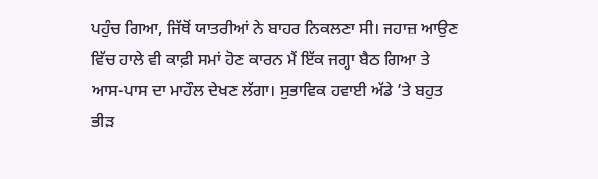ਪਹੁੰਚ ਗਿਆ, ਜਿੱਥੋਂ ਯਾਤਰੀਆਂ ਨੇ ਬਾਹਰ ਨਿਕਲਣਾ ਸੀ। ਜਹਾਜ਼ ਆਉਣ ਵਿੱਚ ਹਾਲੇ ਵੀ ਕਾਫ਼ੀ ਸਮਾਂ ਹੋਣ ਕਾਰਨ ਮੈਂ ਇੱਕ ਜਗ੍ਹਾ ਬੈਠ ਗਿਆ ਤੇ ਆਸ-ਪਾਸ ਦਾ ਮਾਹੌਲ ਦੇਖਣ ਲੱਗਾ। ਸੁਭਾਵਿਕ ਹਵਾਈ ਅੱਡੇ ’ਤੇ ਬਹੁਤ ਭੀੜ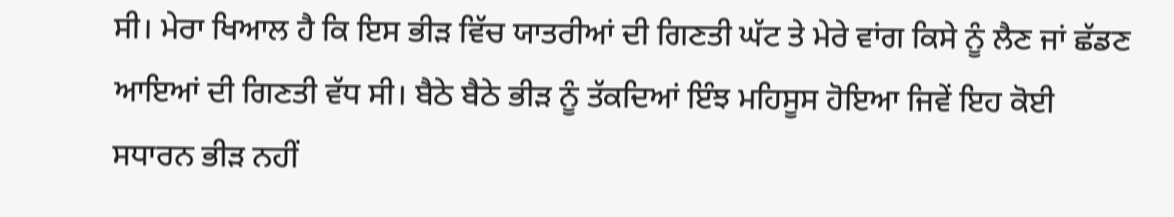ਸੀ। ਮੇਰਾ ਖਿਆਲ ਹੈ ਕਿ ਇਸ ਭੀੜ ਵਿੱਚ ਯਾਤਰੀਆਂ ਦੀ ਗਿਣਤੀ ਘੱਟ ਤੇ ਮੇਰੇ ਵਾਂਗ ਕਿਸੇ ਨੂੰ ਲੈਣ ਜਾਂ ਛੱਡਣ ਆਇਆਂ ਦੀ ਗਿਣਤੀ ਵੱਧ ਸੀ। ਬੈਠੇ ਬੈਠੇ ਭੀੜ ਨੂੰ ਤੱਕਦਿਆਂ ਇੰਝ ਮਹਿਸੂਸ ਹੋਇਆ ਜਿਵੇਂ ਇਹ ਕੋਈ ਸਧਾਰਨ ਭੀੜ ਨਹੀਂ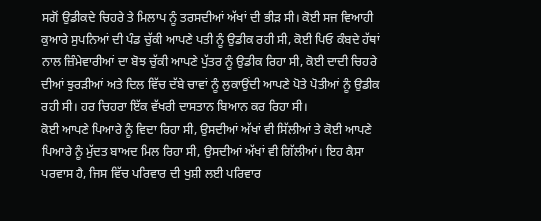ਸਗੋਂ ਉਡੀਕਦੇ ਚਿਹਰੇ ਤੇ ਮਿਲਾਪ ਨੂੰ ਤਰਸਦੀਆਂ ਅੱਖਾਂ ਦੀ ਭੀੜ ਸੀ। ਕੋਈ ਸਜ ਵਿਆਹੀ ਕੁਆਰੇ ਸੁਪਨਿਆਂ ਦੀ ਪੰਡ ਚੁੱਕੀ ਆਪਣੇ ਪਤੀ ਨੂੰ ਉਡੀਕ ਰਹੀ ਸੀ, ਕੋਈ ਪਿਓ ਕੰਬਦੇ ਹੱਥਾਂ ਨਾਲ ਜ਼ਿੰਮੇਵਾਰੀਆਂ ਦਾ ਬੋਝ ਚੁੱਕੀ ਆਪਣੇ ਪੁੱਤਰ ਨੂੰ ਉਡੀਕ ਰਿਹਾ ਸੀ, ਕੋਈ ਦਾਦੀ ਚਿਹਰੇ ਦੀਆਂ ਝੁਰੜੀਆਂ ਅਤੇ ਦਿਲ ਵਿੱਚ ਦੱਬੇ ਚਾਵਾਂ ਨੂੰ ਲੁਕਾਉਂਦੀ ਆਪਣੇ ਪੋਤੇ ਪੋਤੀਆਂ ਨੂੰ ਉਡੀਕ ਰਹੀ ਸੀ। ਹਰ ਚਿਹਰਾ ਇੱਕ ਵੱਖਰੀ ਦਾਸਤਾਨ ਬਿਆਨ ਕਰ ਰਿਹਾ ਸੀ।
ਕੋਈ ਆਪਣੇ ਪਿਆਰੇ ਨੂੰ ਵਿਦਾ ਰਿਹਾ ਸੀ, ਉਸਦੀਆਂ ਅੱਖਾਂ ਵੀ ਸਿੱਲੀਆਂ ਤੇ ਕੋਈ ਆਪਣੇ ਪਿਆਰੇ ਨੂੰ ਮੁੱਦਤ ਬਾਅਦ ਮਿਲ ਰਿਹਾ ਸੀ, ਉਸਦੀਆਂ ਅੱਖਾਂ ਵੀ ਗਿੱਲੀਆਂ। ਇਹ ਕੈਸਾ ਪਰਵਾਸ ਹੈ, ਜਿਸ ਵਿੱਚ ਪਰਿਵਾਰ ਦੀ ਖੁਸ਼ੀ ਲਈ ਪਰਿਵਾਰ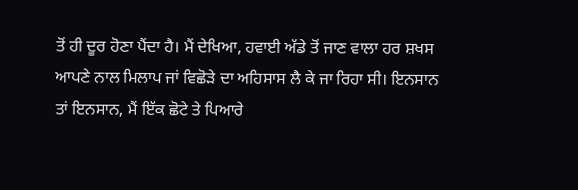ਤੋਂ ਹੀ ਦੂਰ ਹੋਣਾ ਪੈਂਦਾ ਹੈ। ਮੈਂ ਦੇਖਿਆ, ਹਵਾਈ ਅੱਡੇ ਤੋਂ ਜਾਣ ਵਾਲਾ ਹਰ ਸ਼ਖਸ ਆਪਣੇ ਨਾਲ ਮਿਲਾਪ ਜਾਂ ਵਿਛੋੜੇ ਦਾ ਅਹਿਸਾਸ ਲੈ ਕੇ ਜਾ ਰਿਹਾ ਸੀ। ਇਨਸਾਨ ਤਾਂ ਇਨਸਾਨ, ਮੈਂ ਇੱਕ ਛੋਟੇ ਤੇ ਪਿਆਰੇ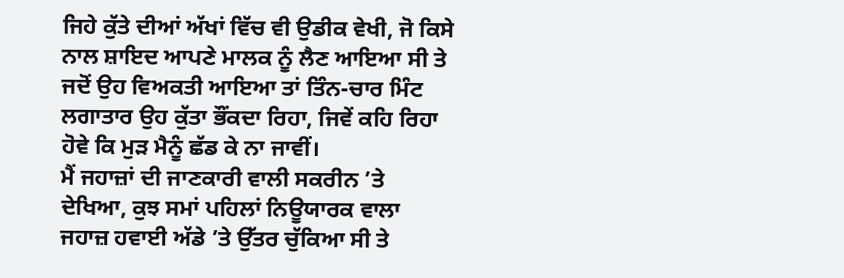ਜਿਹੇ ਕੁੱਤੇ ਦੀਆਂ ਅੱਖਾਂ ਵਿੱਚ ਵੀ ਉਡੀਕ ਵੇਖੀ, ਜੋ ਕਿਸੇ ਨਾਲ ਸ਼ਾਇਦ ਆਪਣੇ ਮਾਲਕ ਨੂੰ ਲੈਣ ਆਇਆ ਸੀ ਤੇ ਜਦੋਂ ਉਹ ਵਿਅਕਤੀ ਆਇਆ ਤਾਂ ਤਿੰਨ-ਚਾਰ ਮਿੰਟ ਲਗਾਤਾਰ ਉਹ ਕੁੱਤਾ ਭੌਂਕਦਾ ਰਿਹਾ, ਜਿਵੇਂ ਕਹਿ ਰਿਹਾ ਹੋਵੇ ਕਿ ਮੁੜ ਮੈਨੂੰ ਛੱਡ ਕੇ ਨਾ ਜਾਵੀਂ।
ਮੈਂ ਜਹਾਜ਼ਾਂ ਦੀ ਜਾਣਕਾਰੀ ਵਾਲੀ ਸਕਰੀਨ ’ਤੇ ਦੇਖਿਆ, ਕੁਝ ਸਮਾਂ ਪਹਿਲਾਂ ਨਿਊਯਾਰਕ ਵਾਲਾ ਜਹਾਜ਼ ਹਵਾਈ ਅੱਡੇ ’ਤੇ ਉੱਤਰ ਚੁੱਕਿਆ ਸੀ ਤੇ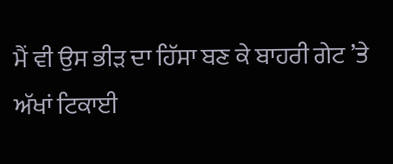ਮੈਂ ਵੀ ਉਸ ਭੀੜ ਦਾ ਹਿੱਸਾ ਬਣ ਕੇ ਬਾਹਰੀ ਗੇਟ ’ਤੇ ਅੱਖਾਂ ਟਿਕਾਈ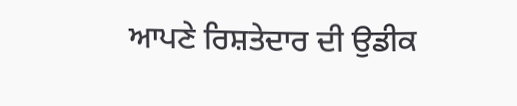ਆਪਣੇ ਰਿਸ਼ਤੇਦਾਰ ਦੀ ਉਡੀਕ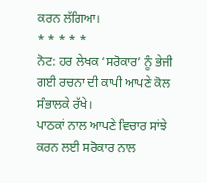ਕਰਨ ਲੱਗਿਆ।
* * * * *
ਨੋਟ: ਹਰ ਲੇਖਕ ‘ਸਰੋਕਾਰ’ ਨੂੰ ਭੇਜੀ ਗਈ ਰਚਨਾ ਦੀ ਕਾਪੀ ਆਪਣੇ ਕੋਲ ਸੰਭਾਲਕੇ ਰੱਖੇ।
ਪਾਠਕਾਂ ਨਾਲ ਆਪਣੇ ਵਿਚਾਰ ਸਾਂਝੇ ਕਰਨ ਲਈ ਸਰੋਕਾਰ ਨਾਲ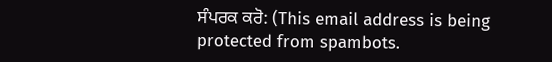ਸੰਪਰਕ ਕਰੋ: (This email address is being protected from spambots.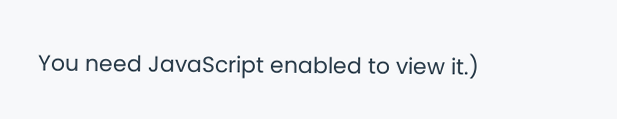You need JavaScript enabled to view it.)